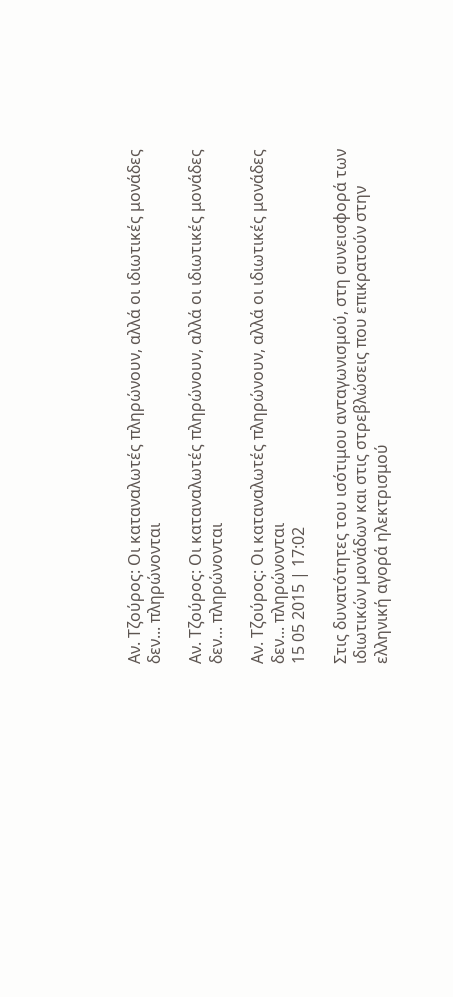Αν. Τζούρος: Οι καταναλωτές πληρώνουν, αλλά οι ιδιωτικές μονάδες δεν... πληρώνονται

Αν. Τζούρος: Οι καταναλωτές πληρώνουν, αλλά οι ιδιωτικές μονάδες δεν... πληρώνονται

Αν. Τζούρος: Οι καταναλωτές πληρώνουν, αλλά οι ιδιωτικές μονάδες δεν... πληρώνονται
15 05 2015 | 17:02

Στις δυνατότητες του ισότιμου ανταγωνισμού, στη συνεισφορά των ιδιωτικών μονάδων και στις στρεβλώσεις που επικρατούν στην ελληνική αγορά ηλεκτρισμού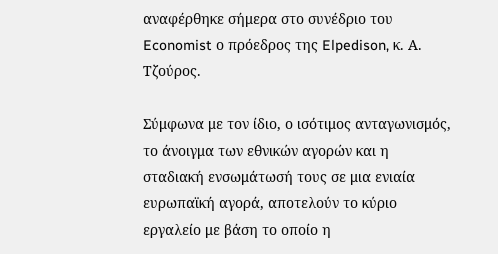αναφέρθηκε σήμερα στο συνέδριο του Economist ο πρόεδρος της Elpedison, κ. Α. Τζούρος.

Σύμφωνα με τον ίδιο, ο ισότιμος ανταγωνισμός, το άνοιγμα των εθνικών αγορών και η σταδιακή ενσωμάτωσή τους σε μια ενιαία ευρωπαϊκή αγορά, αποτελούν το κύριο εργαλείο με βάση το οποίο η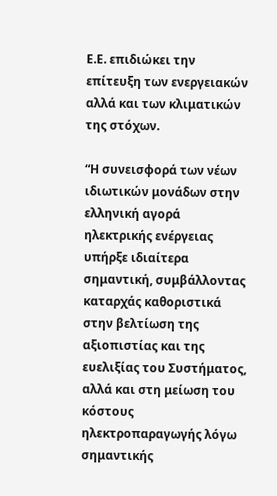Ε.Ε. επιδιώκει την επίτευξη των ενεργειακών αλλά και των κλιματικών της στόχων.

“Η συνεισφορά των νέων ιδιωτικών μονάδων στην ελληνική αγορά ηλεκτρικής ενέργειας υπήρξε ιδιαίτερα σημαντική, συμβάλλοντας καταρχάς καθοριστικά στην βελτίωση της αξιοπιστίας και της ευελιξίας του Συστήματος, αλλά και στη μείωση του κόστους ηλεκτροπαραγωγής λόγω σημαντικής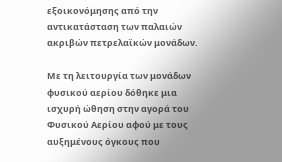εξοικονόμησης από την αντικατάσταση των παλαιών ακριβών πετρελαϊκών μονάδων.

Με τη λειτουργία των μονάδων φυσικού αερίου δόθηκε μια ισχυρή ώθηση στην αγορά του Φυσικού Αερίου αφού με τους αυξημένους όγκους που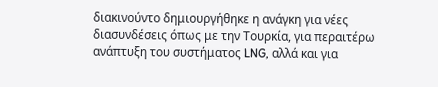διακινούντο δημιουργήθηκε η ανάγκη για νέες διασυνδέσεις όπως με την Τουρκία, για περαιτέρω ανάπτυξη του συστήματος LNG, αλλά και για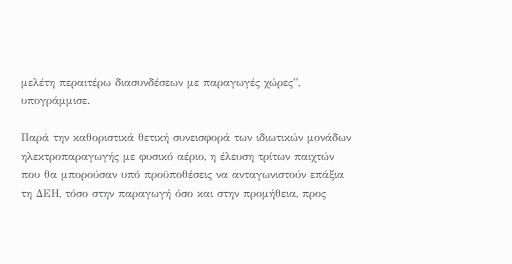μελέτη περαιτέρω διασυνδέσεων με παραγωγές χώρες”, υπογράμμισε.

Παρά την καθοριστικά θετική συνεισφορά των ιδιωτικών μονάδων ηλεκτροπαραγωγής με φυσικό αέριο, η έλευση τρίτων παιχτών που θα μπορούσαν υπό προϋποθέσεις να ανταγωνιστούν επάξια τη ΔΕΗ, τόσο στην παραγωγή όσο και στην προμήθεια, προς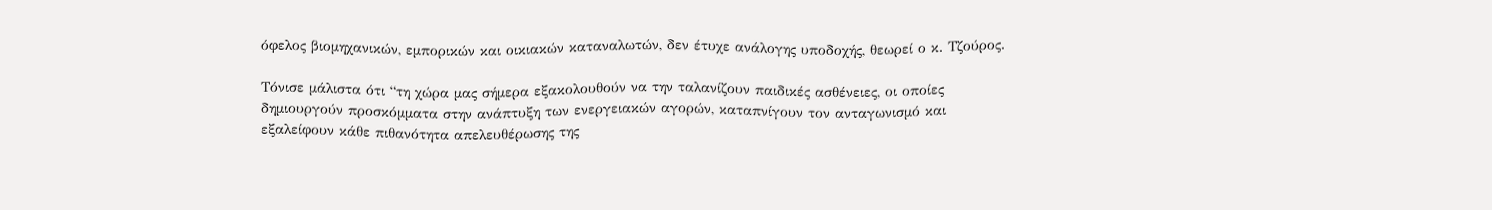όφελος βιομηχανικών, εμπορικών και οικιακών καταναλωτών, δεν έτυχε ανάλογης υποδοχής, θεωρεί ο κ. Τζούρος.

Τόνισε μάλιστα ότι “τη χώρα μας σήμερα εξακολουθούν να την ταλανίζουν παιδικές ασθένειες, οι οποίες δημιουργούν προσκόμματα στην ανάπτυξη των ενεργειακών αγορών, καταπνίγουν τον ανταγωνισμό και εξαλείφουν κάθε πιθανότητα απελευθέρωσης της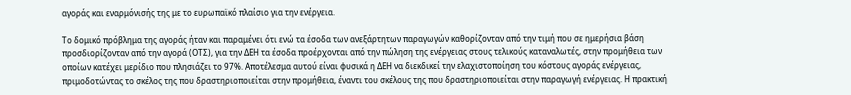αγοράς και εναρμόνισής της με το ευρωπαϊκό πλαίσιο για την ενέργεια.

Το δομικό πρόβλημα της αγοράς ήταν και παραμένει ότι ενώ τα έσοδα των ανεξάρτητων παραγωγών καθορίζονταν από την τιμή που σε ημερήσια βάση προσδιορίζονταν από την αγορά (ΟΤΣ), για την ΔΕΗ τα έσοδα προέρχονται από την πώληση της ενέργειας στους τελικούς καταναλωτές, στην προμήθεια των οποίων κατέχει μερίδιο που πλησιάζει το 97%. Αποτέλεσμα αυτού είναι φυσικά η ΔΕΗ να διεκδικεί την ελαχιστοποίηση του κόστους αγοράς ενέργειας, πριμοδοτώντας το σκέλος της που δραστηριοποιείται στην προμήθεια, έναντι του σκέλους της που δραστηριοποιείται στην παραγωγή ενέργειας. Η πρακτική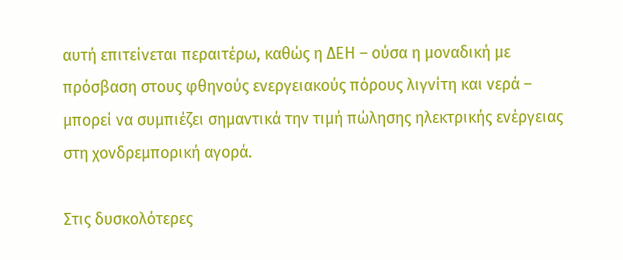αυτή επιτείνεται περαιτέρω, καθώς η ΔΕΗ – ούσα η μοναδική με πρόσβαση στους φθηνούς ενεργειακούς πόρους λιγνίτη και νερά – μπορεί να συμπιέζει σημαντικά την τιμή πώλησης ηλεκτρικής ενέργειας στη χονδρεμπορική αγορά.

Στις δυσκολότερες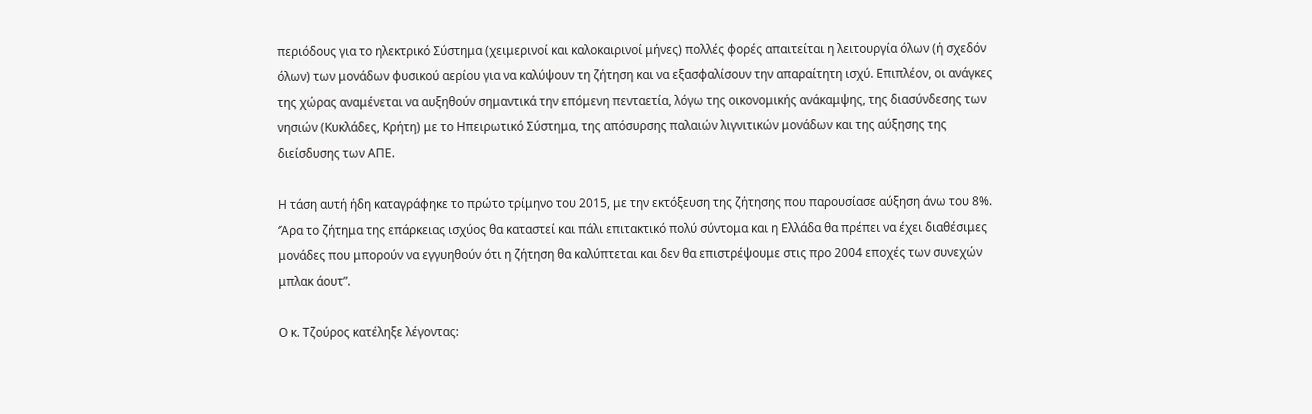περιόδους για το ηλεκτρικό Σύστημα (χειμερινοί και καλοκαιρινοί μήνες) πολλές φορές απαιτείται η λειτουργία όλων (ή σχεδόν όλων) των μονάδων φυσικού αερίου για να καλύψουν τη ζήτηση και να εξασφαλίσουν την απαραίτητη ισχύ. Επιπλέον, οι ανάγκες της χώρας αναμένεται να αυξηθούν σημαντικά την επόμενη πενταετία, λόγω της οικονομικής ανάκαμψης, της διασύνδεσης των νησιών (Κυκλάδες, Κρήτη) με το Ηπειρωτικό Σύστημα, της απόσυρσης παλαιών λιγνιτικών μονάδων και της αύξησης της διείσδυσης των ΑΠΕ.

Η τάση αυτή ήδη καταγράφηκε το πρώτο τρίμηνο του 2015, με την εκτόξευση της ζήτησης που παρουσίασε αύξηση άνω του 8%. ‘Άρα το ζήτημα της επάρκειας ισχύος θα καταστεί και πάλι επιτακτικό πολύ σύντομα και η Ελλάδα θα πρέπει να έχει διαθέσιμες μονάδες που μπορούν να εγγυηθούν ότι η ζήτηση θα καλύπτεται και δεν θα επιστρέψουμε στις προ 2004 εποχές των συνεχών μπλακ άουτ”.

Ο κ. Τζούρος κατέληξε λέγοντας: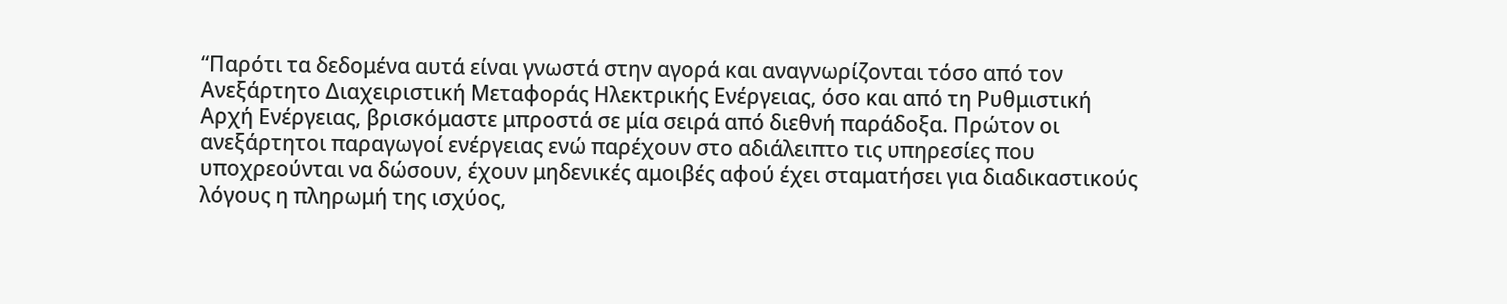“Παρότι τα δεδομένα αυτά είναι γνωστά στην αγορά και αναγνωρίζονται τόσο από τον Ανεξάρτητο Διαχειριστική Μεταφοράς Ηλεκτρικής Ενέργειας, όσο και από τη Ρυθμιστική Αρχή Ενέργειας, βρισκόμαστε μπροστά σε μία σειρά από διεθνή παράδοξα. Πρώτον οι ανεξάρτητοι παραγωγοί ενέργειας ενώ παρέχουν στο αδιάλειπτο τις υπηρεσίες που υποχρεούνται να δώσουν, έχουν μηδενικές αμοιβές αφού έχει σταματήσει για διαδικαστικούς λόγους η πληρωμή της ισχύος,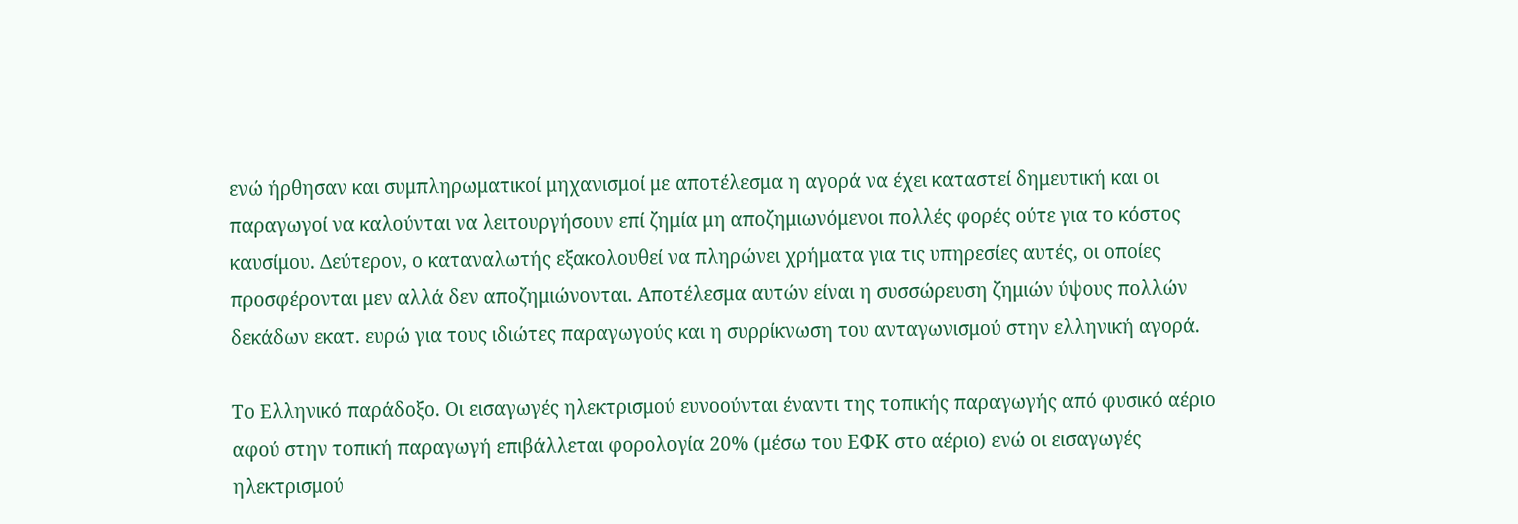ενώ ήρθησαν και συμπληρωματικοί μηχανισμοί με αποτέλεσμα η αγορά να έχει καταστεί δημευτική και οι παραγωγοί να καλούνται να λειτουργήσουν επί ζημία μη αποζημιωνόμενοι πολλές φορές ούτε για το κόστος καυσίμου. Δεύτερον, ο καταναλωτής εξακολουθεί να πληρώνει χρήματα για τις υπηρεσίες αυτές, οι οποίες προσφέρονται μεν αλλά δεν αποζημιώνονται. Αποτέλεσμα αυτών είναι η συσσώρευση ζημιών ύψους πολλών δεκάδων εκατ. ευρώ για τους ιδιώτες παραγωγούς και η συρρίκνωση του ανταγωνισμού στην ελληνική αγορά.

Το Ελληνικό παράδοξο. Οι εισαγωγές ηλεκτρισμού ευνοούνται έναντι της τοπικής παραγωγής από φυσικό αέριο αφού στην τοπική παραγωγή επιβάλλεται φορολογία 20% (μέσω του ΕΦΚ στο αέριο) ενώ οι εισαγωγές ηλεκτρισμού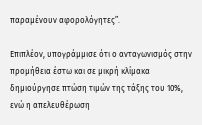παραμένουν αφορολόγητες”.

Επιπλέον, υπογράμμισε ότι ο ανταγωνισμός στην προμήθεια έστω και σε μικρή κλίμακα δημιούργησε πτώση τιμών της τάξης του 10%, ενώ η απελευθέρωση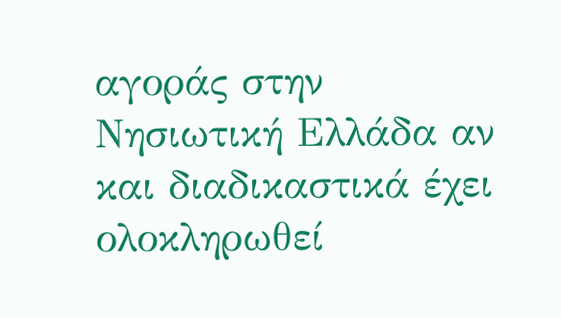αγοράς στην Νησιωτική Ελλάδα αν και διαδικαστικά έχει ολοκληρωθεί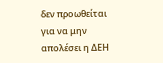δεν προωθείται για να μην απολέσει η ΔΕΗ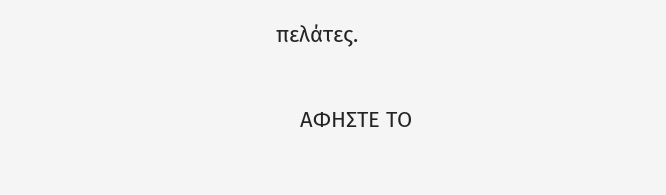πελάτες.

    ΑΦΗΣΤΕ ΤΟ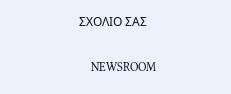ΣΧΟΛΙΟ ΣΑΣ

    NEWSROOM